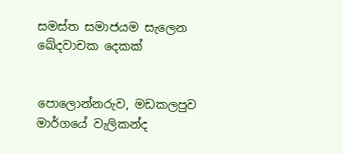සමස්ත සමාජයම සැලෙන ඛේදවාචක දෙකක්


පොලොන්නරුව, මඩකලපුව මාර්ගයේ වැලිකන්ද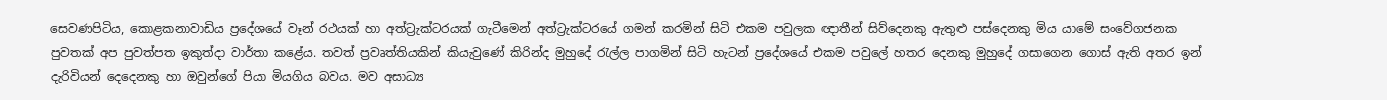සෙවණපිටිය, කොළකනාවාඩිය ප්‍රදේශයේ වෑන් රථයක් හා අත්ට්‍රැක්ටරයක් ගැටීමෙන් අත්ට්‍රැක්ටරයේ ගමන් කරමින් සිටි එකම පවුලක ඥාතීන් සිව්දෙනකු ඇතුළු පස්දෙනකු මිය යාමේ සංවේගජනක පුවතක් අප පුවත්පත ඉකුත්දා වාර්තා කළේය. තවත් ප්‍රවෘත්තියකින් කියැවුණේ කිරින්ද මුහුදේ රැල්ල පාගමින් සිටි හැටන් ප්‍රදේශයේ එකම පවුලේ හතර දෙනකු මුහුදේ ගසාගෙන ගොස් ඇති අතර ඉන් දැරිවියන් දෙදෙනකු හා ඔවුන්ගේ පියා මියගිය බවය. මව අසාධ්‍ය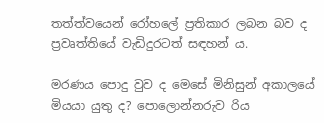තත්ත්වයෙන් රෝහලේ ප්‍රතිකාර ලබන බව ද ප්‍රවෘත්තියේ වැඩිදුරටත් සඳහන් ය.

මරණය පොදු වුව ද මෙසේ මිනිසුන් අකාලයේ මියයා යුතු ද? පොලොන්නරුව රිය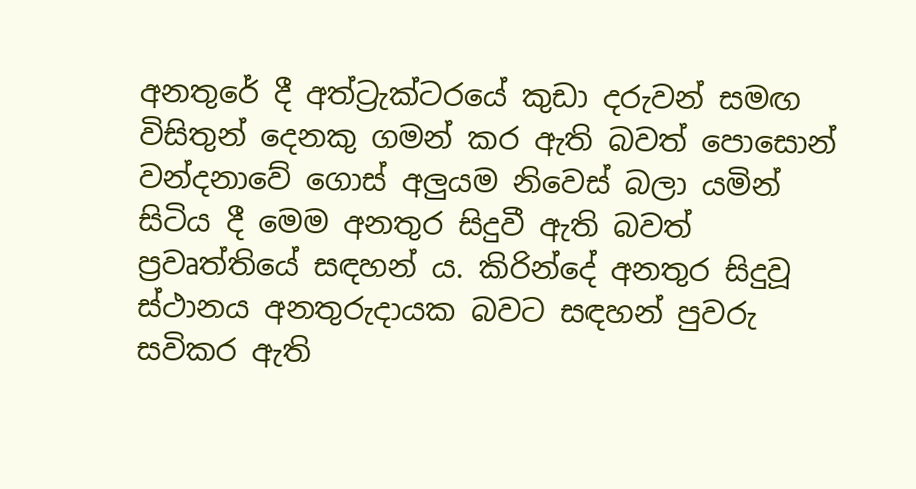අනතුරේ දී අත්ට්‍රැක්ටරයේ කුඩා දරුවන් සමඟ විසිතුන් දෙනකු ගමන් කර ඇති බවත් පොසොන් වන්දනාවේ ගොස් අලුයම නිවෙස් බලා යමින් සිටිය දී මෙම අනතුර සිදුවී ඇති බවත් ප්‍රවෘත්තියේ සඳහන් ය. කිරින්දේ අනතුර සිදුවූ ස්ථානය අනතුරුදායක බවට සඳහන් පුවරු සවිකර ඇති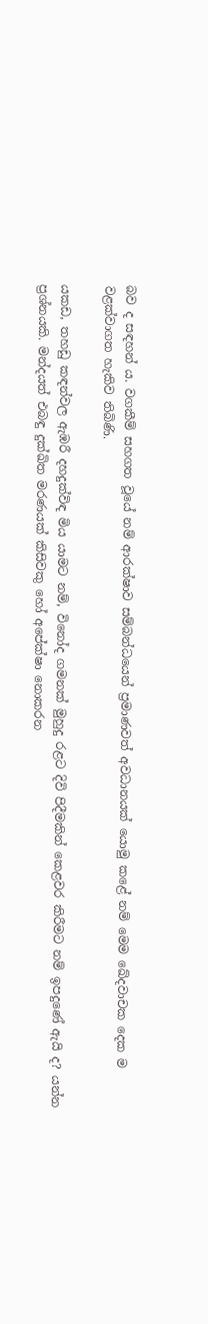බව ද සඳහන් ය. වගකීම් සහගත වූයේ නම් ආරක්ෂාව සම්බන්ධයෙන් ප්‍රමාණවත් අවධානයක් යොමු කළේ නම් මෙම ඛේදවාචක දෙක ම වළක්වාගත හැකිව තිබිණි.

යකඩ, තහඩු කඳන්වල ඇඹරී දහදුක්විඳ මිය යාමට නම්, විනෝද ගමනක් මුහුදු රළට දිවි පිදීමකින් කෙළවර කිරීමට නම් ඉපදුණේ ඇයි ද? යන්න ප්‍රශ්නයකි. මන්දයත් එබඳු දුක්ඛිත මරණයක් කිසිවකු හෝ අපේක්ෂා නොකරන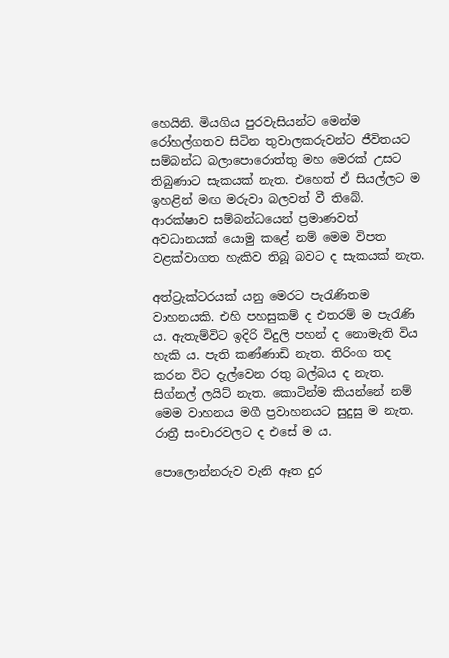හෙයිනි. මියගිය පුරවැසියන්ට මෙන්ම රෝහල්ගතව සිටින තුවාලකරුවන්ට ජීවිතයට සම්බන්ධ බලාපොරොත්තු මහ මෙරක් උසට තිබුණාට සැකයක් නැත. එහෙත් ඒ සියල්ලට ම ඉහළින් මඟ මරුවා බලවත් වී තිබේ. ආරක්ෂාව සම්බන්ධයෙන් ප්‍රමාණවත් අවධානයක් යොමු කළේ නම් මෙම විපත වළක්වාගත හැකිව තිබූ බවට ද සැකයක් නැත.

අත්ට්‍රැක්ටරයක් යනු මෙරට පැරැණිතම වාහනයකි. එහි පහසුකම් ද එතරම් ම පැරැණි ය. ඇතැම්විට ඉදිරි විදුලි පහන් ද නොමැති විය හැකි ය. පැති කණ්ණාඩි නැත. තිරිංග තද කරන විට දැල්වෙන රතු බල්බය ද නැත. සිග්නල් ලයිට් නැත. කොටින්ම කියන්නේ නම් මෙම වාහනය මගී ප්‍රවාහනයට සුදුසු ම නැත. රාත්‍රී සංචාරවලට ද එසේ ම ය.

පොලොන්නරුව වැනි ඈත දුර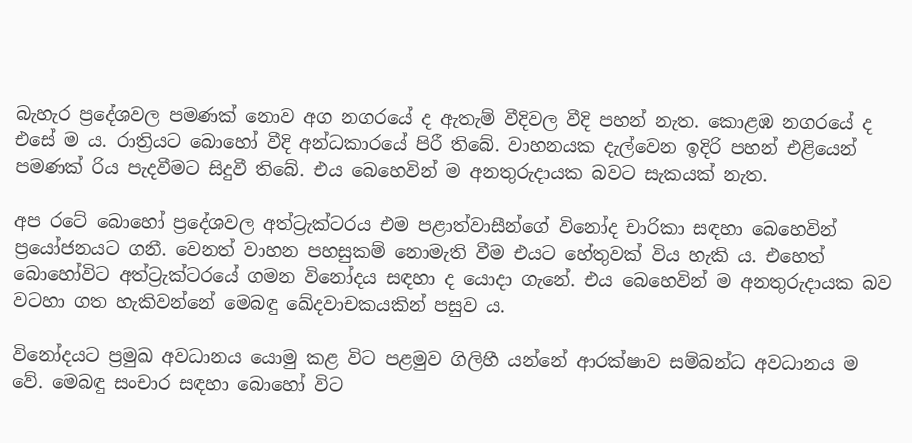බැහැර ප්‍රදේශවල පමණක් නොව අග නගරයේ ද ඇතැම් වීදිවල වීදි පහන් නැත. කොළඹ නගරයේ ද එසේ ම ය. රාත්‍රියට බොහෝ වීදි අන්ධකාරයේ පිරී තිබේ. වාහනයක දැල්වෙන ඉදිරි පහන් එළියෙන් පමණක් රිය පැදවීමට සිදුවී තිබේ. එය බෙහෙවින් ම අනතුරුදායක බවට සැකයක් නැත.

අප රටේ බොහෝ ප්‍රදේශවල අත්ට්‍රැක්ටරය එම පළාත්වාසීන්ගේ විනෝද චාරිකා සඳහා බෙහෙවින් ප්‍රයෝජනයට ගනී. වෙනත් වාහන පහසුකම් නොමැති වීම එයට හේතුවක් විය හැකි ය. එහෙත් බොහෝවිට අත්ට්‍රැක්ටරයේ ගමන විනෝදය සඳහා ද යොදා ගැනේ. එය බෙහෙවින් ම අනතුරුදායක බව වටහා ගත හැකිවන්නේ මෙබඳු ඛේදවාචකයකින් පසුව ය.

විනෝදයට ප්‍රමුඛ අවධානය යොමු කළ විට පළමුව ගිලිහී යන්නේ ආරක්ෂාව සම්බන්ධ අවධානය ම වේ. මෙබඳු සංචාර සඳහා බොහෝ විට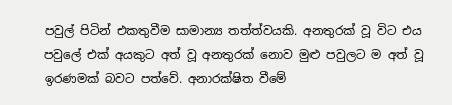පවුල් පිටින් එකතුවීම සාමාන්‍ය තත්ත්වයකි. අනතුරක් වූ විට එය පවුලේ එක් අයකුට අත් වූ අනතුරක් නොව මුළු පවුලට ම අත් වූ ඉරණමක් බවට පත්වේ. අනාරක්ෂිත වීමේ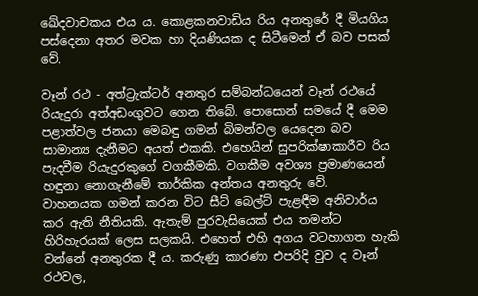ඛේදවාචකය එය ය. කොළකනවාඩිය රිය අනතුරේ දී මියගිය පස්දෙනා අතර මවක හා දියණියක ද සිටීමෙන් ඒ බව පසක් වේ.

වෑන් රථ - අත්ට්‍රැක්ටර් අනතුර සම්බන්ධයෙන් වෑන් රථයේ රියැදුරා අත්අඩංගුවට ගෙන තිබේ. පොසොන් සමයේ දී මෙම පළාත්වල ජනයා මෙබඳු ගමන් බිමන්වල යෙදෙන බව සාමාන්‍ය දැනීමට අයත් එකකි. එහෙයින් සුපරික්ෂාකාරීව රිය පැදවීම රියැදුරකුගේ වගකීමකි. වගකීම අවශ්‍ය ප්‍රමාණයෙන් හඳුනා නොගැනීමේ තාර්කික අන්තය අනතුරු වේ.
වාහනයක ගමන් කරන විට සීට් බෙල්ට් පැළඳීම අනිවාර්ය කර ඇති නීතියකි. ඇතැම් පුරවැසියෙක් එය තමන්ට හිරිහැරයක් ලෙස සලකයි. එහෙත් එහි අගය වටහාගත හැකි වන්නේ අනතුරක දී ය. කරුණු කාරණා එපරිදි වුව ද වෑන් රථවල,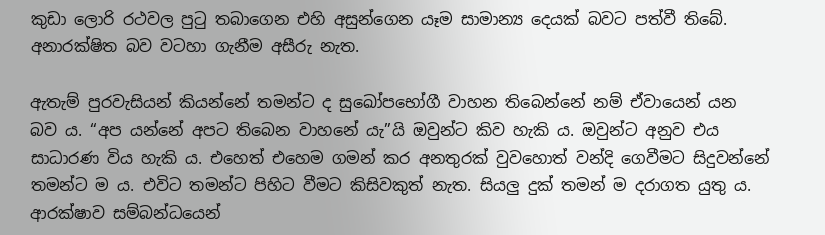කුඩා ලොරි රථවල පුටු තබාගෙන එහි අසුන්ගෙන යෑම සාමාන්‍ය දෙයක් බවට පත්වී තිබේ. අනාරක්ෂිත බව වටහා ගැනීම අසීරු නැත.

ඇතැම් පුරවැසියන් කියන්නේ තමන්ට ද සුඛෝපභෝගී වාහන තිබෙන්නේ නම් ඒවායෙන් යන බව ය. “අප යන්නේ අපට තිබෙන වාහනේ යැ”යි ඔවුන්ට කිව හැකි ය. ඔවුන්ට අනුව එය සාධාරණ විය හැකි ය. එහෙත් එහෙම ගමන් කර අනතුරක් වුවහොත් වන්දි ගෙවීමට සිදුවන්නේ තමන්ට ම ය. එවිට තමන්ට පිහිට වීමට කිසිවකුත් නැත. සියලු දුක් තමන් ම දරාගත යුතු ය. ආරක්ෂාව සම්බන්ධයෙන්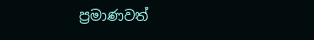ප්‍රමාණවත්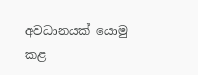අවධානයක් යොමු කළ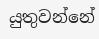යුතුවන්නේ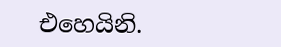එහෙයිනි.